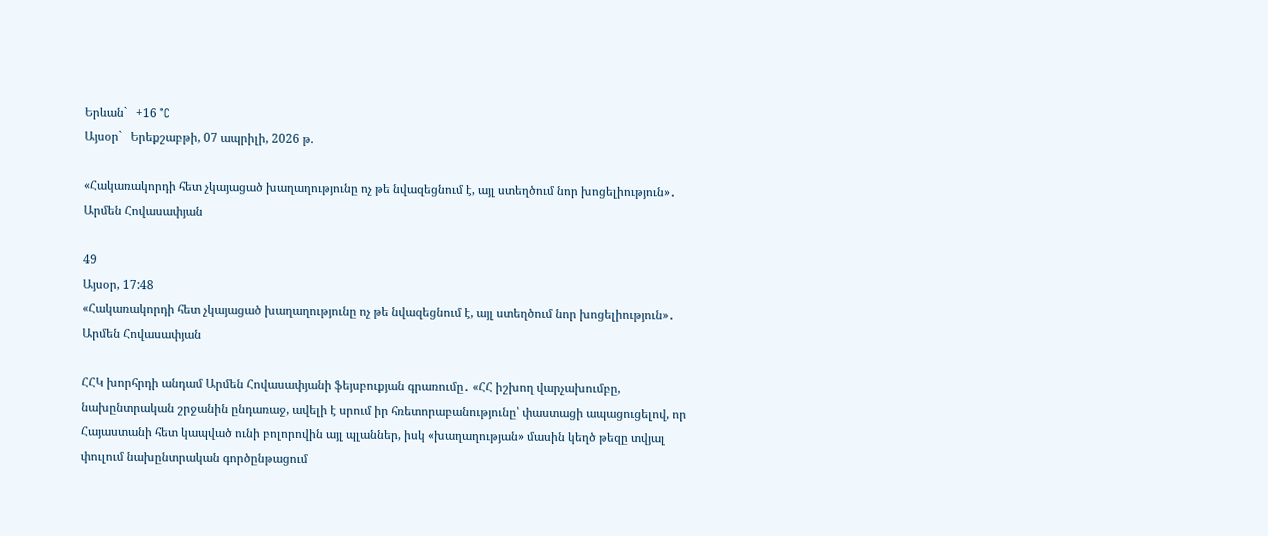Երևան`   +16 °C
Այսօր`   Երեքշաբթի, 07 ապրիլի, 2026 թ.

«Հակառակորդի հետ չկայացած խաղաղությունը ոչ թե նվազեցնում է, այլ ստեղծում նոր խոցելիություն»․ Արմեն Հովասափյան

49
Այսօր, 17:48
«Հակառակորդի հետ չկայացած խաղաղությունը ոչ թե նվազեցնում է, այլ ստեղծում նոր խոցելիություն»․ Արմեն Հովասափյան

ՀՀԿ խորհրդի անդամ Արմեն Հովասափյանի ֆեյսբուքյան գրառումը․ «ՀՀ իշխող վարչախումբը, նախընտրական շրջանին ընդառաջ, ավելի է սրում իր հռետորաբանությունը՝ փաստացի ապացուցելով, որ Հայաստանի հետ կապված ունի բոլորովին այլ պլաններ, իսկ «խաղաղության» մասին կեղծ թեզը տվյալ փուլում նախընտրական գործընթացում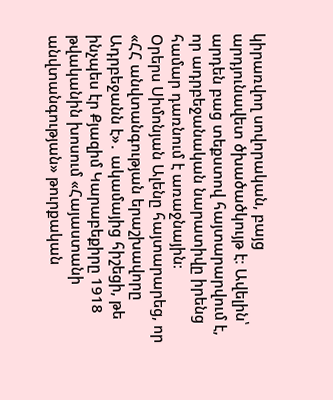կիրառվող սովորական, բայց արդյունավետ ծխածածկույթ է։ Ավելին՝ արդեն բաց տեքստով հայտարարվում է, որ ադրբեջանական նարատիվը իրենց համար դառնում է առաջնային։
Օրերս Սիմոնյան Ալենը հայտարարեց, որ «ՀՀ անվտանգության երաշխավորը Ադրբեջանն է»․ ակամայից հիշեցի, թե ինչպես էր Քյազիմ Կարաբեքիրը 1918 թվականին խոսում «Հայաստանի անվտանգության» թուրքական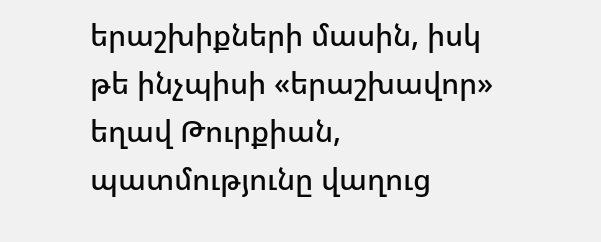երաշխիքների մասին, իսկ թե ինչպիսի «երաշխավոր» եղավ Թուրքիան, պատմությունը վաղուց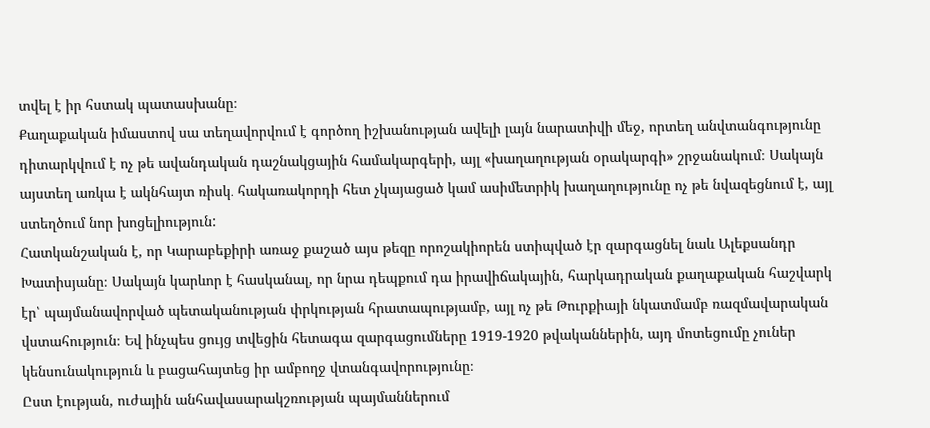տվել է իր հստակ պատասխանը։
Քաղաքական իմաստով սա տեղավորվում է գործող իշխանության ավելի լայն նարատիվի մեջ, որտեղ անվտանգությունը դիտարկվում է ոչ թե ավանդական դաշնակցային համակարգերի, այլ «խաղաղության օրակարգի» շրջանակում։ Սակայն այստեղ առկա է ակնհայտ ռիսկ․ հակառակորդի հետ չկայացած կամ ասիմետրիկ խաղաղությունը ոչ թե նվազեցնում է, այլ ստեղծում նոր խոցելիություն:
Հատկանշական է, որ Կարաբեքիրի առաջ քաշած այս թեզը որոշակիորեն ստիպված էր զարգացնել նաև Ալեքսանդր Խատիսյանը։ Սակայն կարևոր է հասկանալ, որ նրա դեպքում դա իրավիճակային, հարկադրական քաղաքական հաշվարկ էր՝ պայմանավորված պետականության փրկության հրատապությամբ, այլ ոչ թե Թուրքիայի նկատմամբ ռազմավարական վստահություն։ Եվ ինչպես ցույց տվեցին հետագա զարգացումները 1919-1920 թվականներին, այդ մոտեցումը չուներ կենսունակություն և բացահայտեց իր ամբողջ վտանգավորությունը։
Ըստ էության, ուժային անհավասարակշռության պայմաններում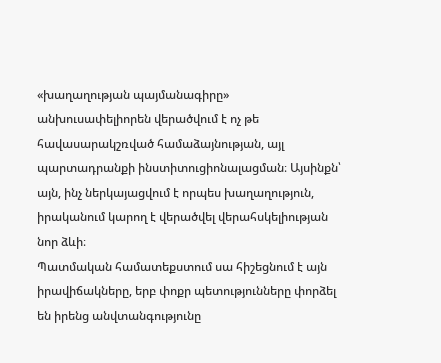«խաղաղության պայմանագիրը» անխուսափելիորեն վերածվում է ոչ թե հավասարակշռված համաձայնության, այլ պարտադրանքի ինստիտուցիոնալացման։ Այսինքն՝ այն, ինչ ներկայացվում է որպես խաղաղություն, իրականում կարող է վերածվել վերահսկելիության նոր ձևի։
Պատմական համատեքստում սա հիշեցնում է այն իրավիճակները, երբ փոքր պետությունները փորձել են իրենց անվտանգությունը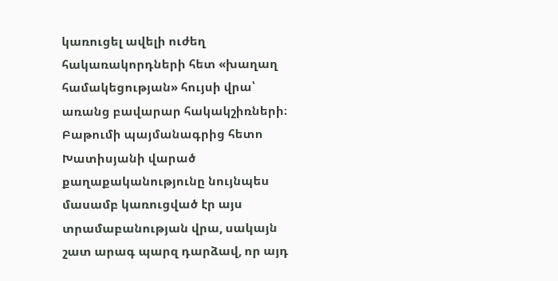կառուցել ավելի ուժեղ հակառակորդների հետ «խաղաղ համակեցության» հույսի վրա՝ առանց բավարար հակակշիռների։ Բաթումի պայմանագրից հետո Խատիսյանի վարած քաղաքականությունը նույնպես մասամբ կառուցված էր այս տրամաբանության վրա, սակայն շատ արագ պարզ դարձավ, որ այդ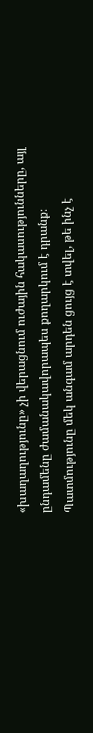«խաղաղությունը» չի վերացնում ուժային հակասությունները, այլ ընդամենը ժամանակավորապես քողարկում է դրանք։
Պատմությունը մեկ անգամ արդեն ցույց է տվել, թե ինչ է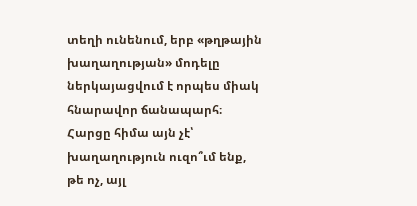տեղի ունենում, երբ «թղթային խաղաղության» մոդելը ներկայացվում է որպես միակ հնարավոր ճանապարհ։ Հարցը հիմա այն չէ՝ խաղաղություն ուզո՞ւմ ենք, թե ոչ, այլ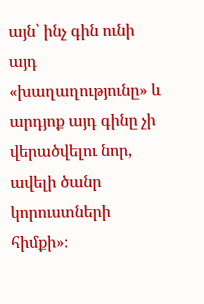այն՝ ինչ գին ունի այդ «խաղաղությունը» և արդյոք այդ գինը չի վերածվելու նոր, ավելի ծանր կորուստների հիմքի»։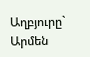Աղբյուրը`   Արմեն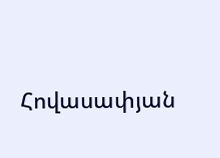Հովասափյան